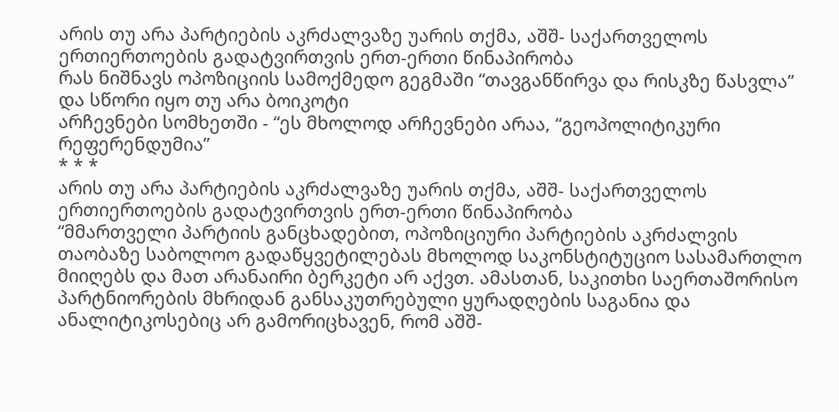არის თუ არა პარტიების აკრძალვაზე უარის თქმა, აშშ- საქართველოს ერთიერთოების გადატვირთვის ერთ-ერთი წინაპირობა
რას ნიშნავს ოპოზიციის სამოქმედო გეგმაში “თავგანწირვა და რისკზე წასვლა” და სწორი იყო თუ არა ბოიკოტი
არჩევნები სომხეთში - “ეს მხოლოდ არჩევნები არაა, “გეოპოლიტიკური რეფერენდუმია”
* * *
არის თუ არა პარტიების აკრძალვაზე უარის თქმა, აშშ- საქართველოს ერთიერთოების გადატვირთვის ერთ-ერთი წინაპირობა
“მმართველი პარტიის განცხადებით, ოპოზიციური პარტიების აკრძალვის თაობაზე საბოლოო გადაწყვეტილებას მხოლოდ საკონსტიტუციო სასამართლო მიიღებს და მათ არანაირი ბერკეტი არ აქვთ. ამასთან, საკითხი საერთაშორისო პარტნიორების მხრიდან განსაკუთრებული ყურადღების საგანია და ანალიტიკოსებიც არ გამორიცხავენ, რომ აშშ-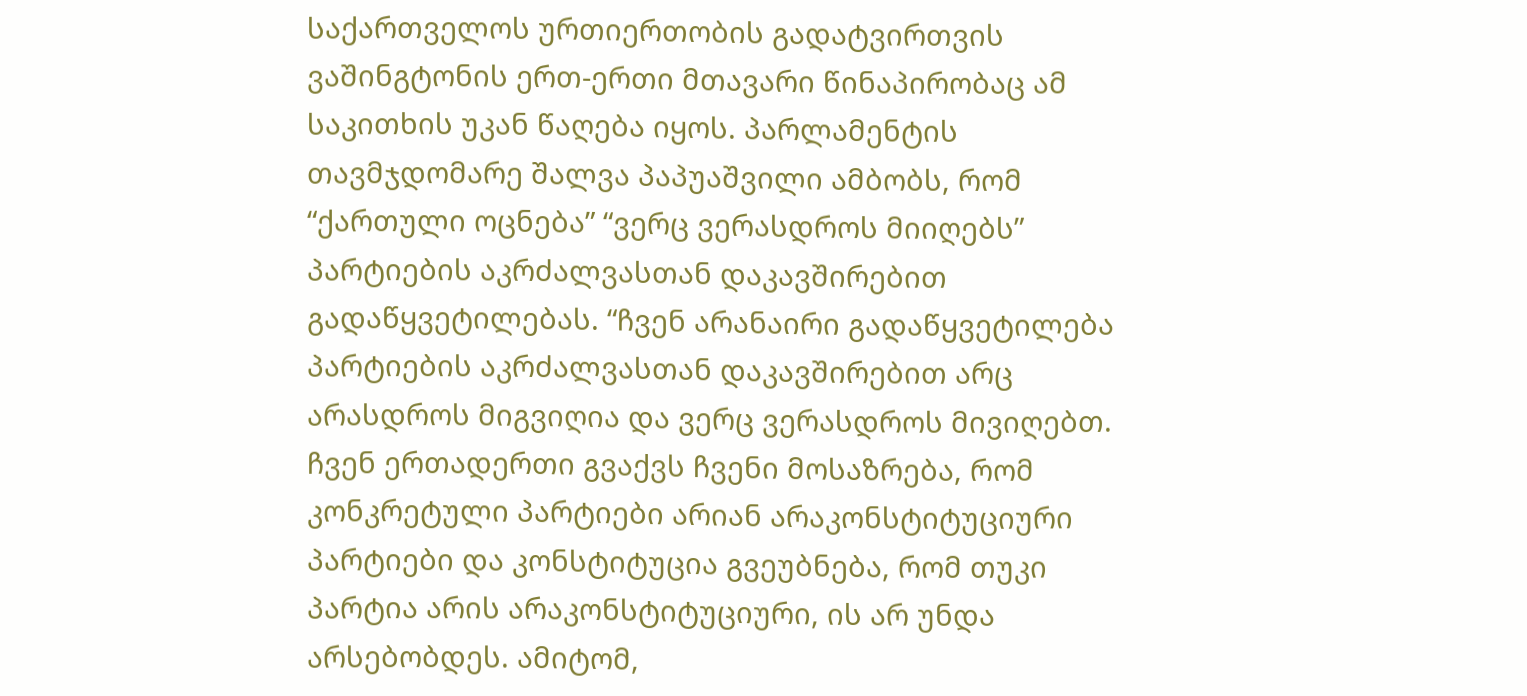საქართველოს ურთიერთობის გადატვირთვის ვაშინგტონის ერთ-ერთი მთავარი წინაპირობაც ამ საკითხის უკან წაღება იყოს. პარლამენტის თავმჯდომარე შალვა პაპუაშვილი ამბობს, რომ “ქართული ოცნება” “ვერც ვერასდროს მიიღებს” პარტიების აკრძალვასთან დაკავშირებით გადაწყვეტილებას. “ჩვენ არანაირი გადაწყვეტილება პარტიების აკრძალვასთან დაკავშირებით არც არასდროს მიგვიღია და ვერც ვერასდროს მივიღებთ. ჩვენ ერთადერთი გვაქვს ჩვენი მოსაზრება, რომ კონკრეტული პარტიები არიან არაკონსტიტუციური პარტიები და კონსტიტუცია გვეუბნება, რომ თუკი პარტია არის არაკონსტიტუციური, ის არ უნდა არსებობდეს. ამიტომ,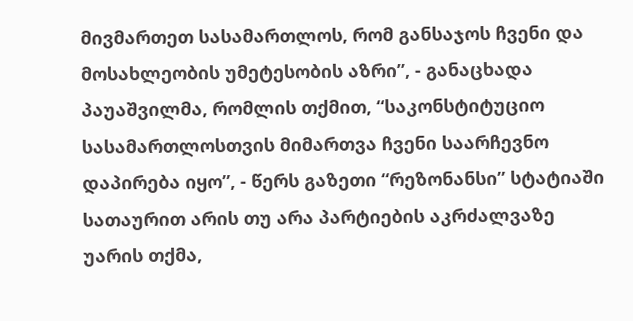მივმართეთ სასამართლოს, რომ განსაჯოს ჩვენი და მოსახლეობის უმეტესობის აზრი”, - განაცხადა პაუაშვილმა, რომლის თქმით, “საკონსტიტუციო სასამართლოსთვის მიმართვა ჩვენი საარჩევნო დაპირება იყო”, - წერს გაზეთი “რეზონანსი” სტატიაში სათაურით არის თუ არა პარტიების აკრძალვაზე უარის თქმა,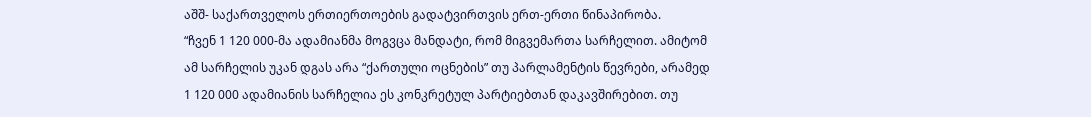აშშ- საქართველოს ერთიერთოების გადატვირთვის ერთ-ერთი წინაპირობა.
“ჩვენ 1 120 000-მა ადამიანმა მოგვცა მანდატი, რომ მიგვემართა სარჩელით. ამიტომ ამ სარჩელის უკან დგას არა “ქართული ოცნების” თუ პარლამენტის წევრები, არამედ 1 120 000 ადამიანის სარჩელია ეს კონკრეტულ პარტიებთან დაკავშირებით. თუ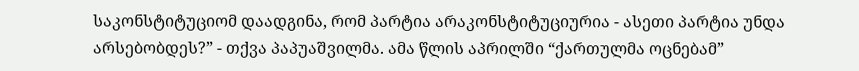საკონსტიტუციომ დაადგინა, რომ პარტია არაკონსტიტუციურია - ასეთი პარტია უნდა არსებობდეს?” - თქვა პაპუაშვილმა. ამა წლის აპრილში “ქართულმა ოცნებამ”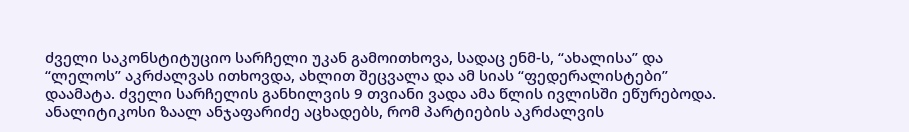ძველი საკონსტიტუციო სარჩელი უკან გამოითხოვა, სადაც ენმ-ს, “ახალისა” და “ლელოს” აკრძალვას ითხოვდა, ახლით შეცვალა და ამ სიას “ფედერალისტები” დაამატა. ძველი სარჩელის განხილვის 9 თვიანი ვადა ამა წლის ივლისში ეწურებოდა. ანალიტიკოსი ზაალ ანჯაფარიძე აცხადებს, რომ პარტიების აკრძალვის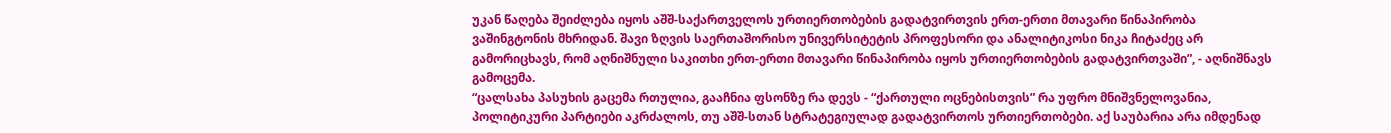უკან წაღება შეიძლება იყოს აშშ-საქართველოს ურთიერთობების გადატვირთვის ერთ-ერთი მთავარი წინაპირობა ვაშინგტონის მხრიდან. შავი ზღვის საერთაშორისო უნივერსიტეტის პროფესორი და ანალიტიკოსი ნიკა ჩიტაძეც არ გამორიცხავს, რომ აღნიშნული საკითხი ერთ-ერთი მთავარი წინაპირობა იყოს ურთიერთობების გადატვირთვაში”, - აღნიშნავს გამოცემა.
“ცალსახა პასუხის გაცემა რთულია, გააჩნია ფსონზე რა დევს - “ქართული ოცნებისთვის” რა უფრო მნიშვნელოვანია, პოლიტიკური პარტიები აკრძალოს, თუ აშშ-სთან სტრატეგიულად გადატვირთოს ურთიერთობები. აქ საუბარია არა იმდენად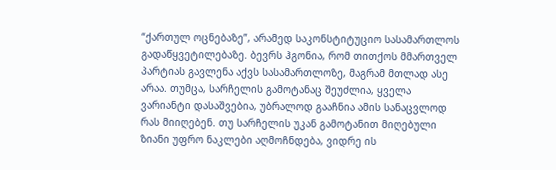“ქართულ ოცნებაზე”, არამედ საკონსტიტუციო სასამართლოს გადაწყვეტილებაზე. ბევრს ჰგონია, რომ თითქოს მმართველ პარტიას გავლენა აქვს სასამართლოზე, მაგრამ მთლად ასე არაა. თუმცა, სარჩელის გამოტანაც შეუძლია, ყველა ვარიანტი დასაშვებია, უბრალოდ გააჩნია ამის სანაცვლოდ რას მიიღებენ. თუ სარჩელის უკან გამოტანით მიღებული ზიანი უფრო ნაკლები აღმოჩნდება, ვიდრე ის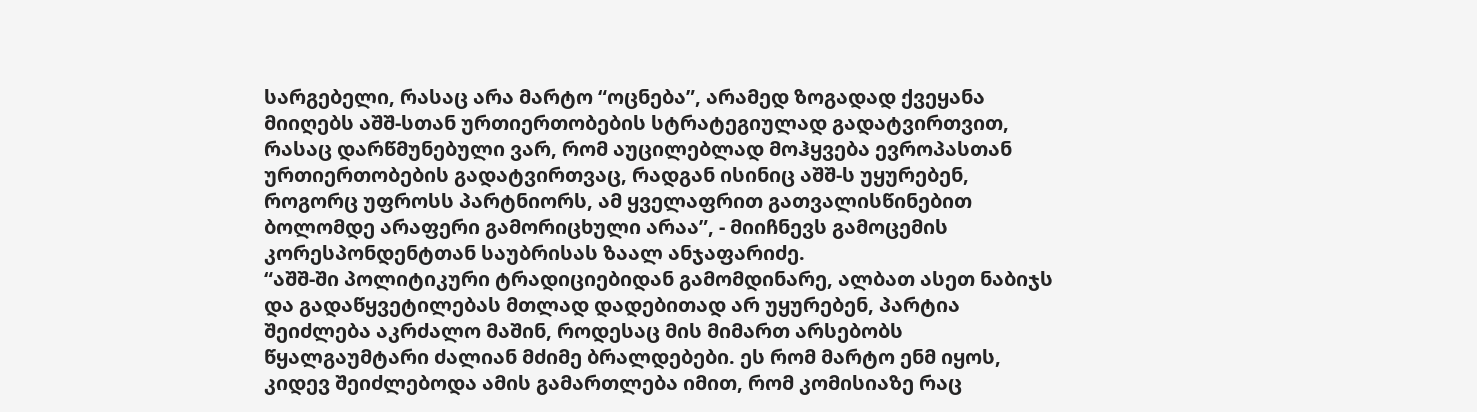სარგებელი, რასაც არა მარტო “ოცნება”, არამედ ზოგადად ქვეყანა მიიღებს აშშ-სთან ურთიერთობების სტრატეგიულად გადატვირთვით, რასაც დარწმუნებული ვარ, რომ აუცილებლად მოჰყვება ევროპასთან ურთიერთობების გადატვირთვაც, რადგან ისინიც აშშ-ს უყურებენ, როგორც უფროსს პარტნიორს, ამ ყველაფრით გათვალისწინებით ბოლომდე არაფერი გამორიცხული არაა”, - მიიჩნევს გამოცემის კორესპონდენტთან საუბრისას ზაალ ანჯაფარიძე.
“აშშ-ში პოლიტიკური ტრადიციებიდან გამომდინარე, ალბათ ასეთ ნაბიჯს და გადაწყვეტილებას მთლად დადებითად არ უყურებენ, პარტია შეიძლება აკრძალო მაშინ, როდესაც მის მიმართ არსებობს წყალგაუმტარი ძალიან მძიმე ბრალდებები. ეს რომ მარტო ენმ იყოს, კიდევ შეიძლებოდა ამის გამართლება იმით, რომ კომისიაზე რაც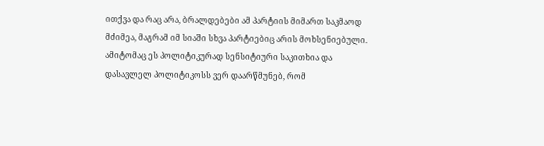ითქვა და რაც არა, ბრალდებები ამ პარტიის მიმართ საკმაოდ მძიმეა, მაგრამ იმ სიაში სხვა პარტიებიც არის მოხსენიებული. ამიტომაც ეს პოლიტიკურად სენსიტიური საკითხია და დასავლელ პოლიტიკოსს ვერ დაარწმუნებ, რომ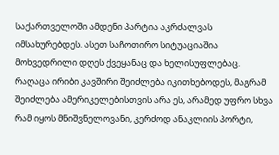საქართველოში ამდენი პარტია აკრძალვას იმსახურებდეს. ასეთ საჩოთირო სიტუაციაშია მოხვედრილი დღეს ქვეყანაც და ხელისუფლებაც. რაღაცა ირიბი კავშირი შეიძლება იკითხებოდეს, მაგრამ შეიძლება ამერიკელებისთვის არა ეს, არამედ უფრო სხვა რამ იყოს მნიშვნელოვანი, კერძოდ ანაკლიის პორტი,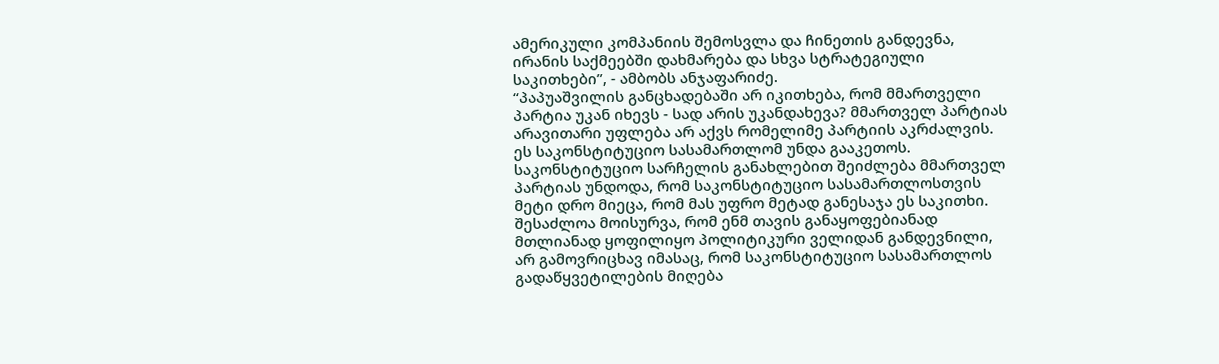ამერიკული კომპანიის შემოსვლა და ჩინეთის განდევნა, ირანის საქმეებში დახმარება და სხვა სტრატეგიული საკითხები”, - ამბობს ანჯაფარიძე.
“პაპუაშვილის განცხადებაში არ იკითხება, რომ მმართველი პარტია უკან იხევს - სად არის უკანდახევა? მმართველ პარტიას არავითარი უფლება არ აქვს რომელიმე პარტიის აკრძალვის. ეს საკონსტიტუციო სასამართლომ უნდა გააკეთოს. საკონსტიტუციო სარჩელის განახლებით შეიძლება მმართველ პარტიას უნდოდა, რომ საკონსტიტუციო სასამართლოსთვის მეტი დრო მიეცა, რომ მას უფრო მეტად განესაჯა ეს საკითხი. შესაძლოა მოისურვა, რომ ენმ თავის განაყოფებიანად მთლიანად ყოფილიყო პოლიტიკური ველიდან განდევნილი, არ გამოვრიცხავ იმასაც, რომ საკონსტიტუციო სასამართლოს გადაწყვეტილების მიღება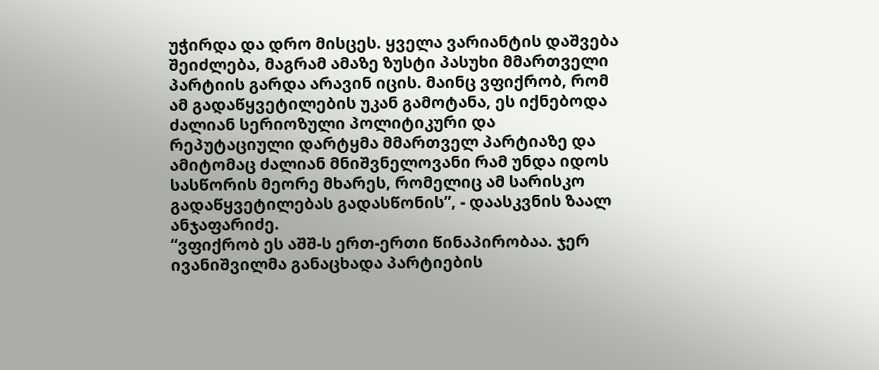უჭირდა და დრო მისცეს. ყველა ვარიანტის დაშვება შეიძლება, მაგრამ ამაზე ზუსტი პასუხი მმართველი პარტიის გარდა არავინ იცის. მაინც ვფიქრობ, რომ ამ გადაწყვეტილების უკან გამოტანა, ეს იქნებოდა ძალიან სერიოზული პოლიტიკური და რეპუტაციული დარტყმა მმართველ პარტიაზე და ამიტომაც ძალიან მნიშვნელოვანი რამ უნდა იდოს სასწორის მეორე მხარეს, რომელიც ამ სარისკო გადაწყვეტილებას გადასწონის”, - დაასკვნის ზაალ ანჯაფარიძე.
“ვფიქრობ ეს აშშ-ს ერთ-ერთი წინაპირობაა. ჯერ ივანიშვილმა განაცხადა პარტიების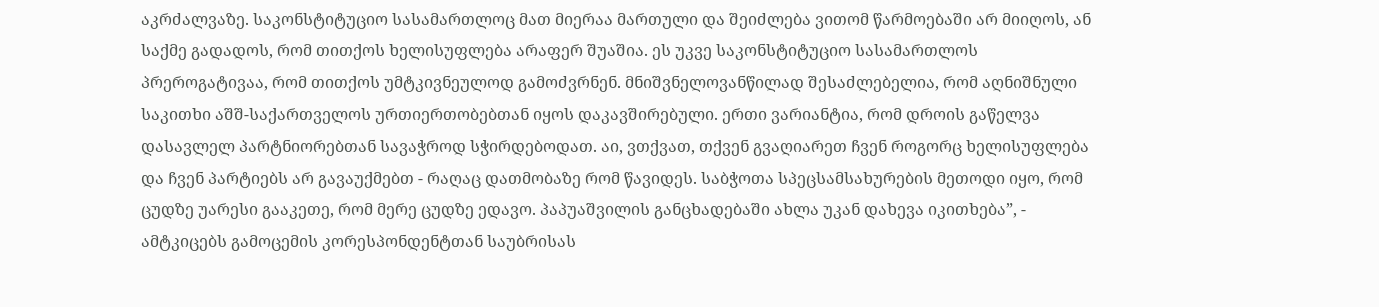აკრძალვაზე. საკონსტიტუციო სასამართლოც მათ მიერაა მართული და შეიძლება ვითომ წარმოებაში არ მიიღოს, ან საქმე გადადოს, რომ თითქოს ხელისუფლება არაფერ შუაშია. ეს უკვე საკონსტიტუციო სასამართლოს პრეროგატივაა, რომ თითქოს უმტკივნეულოდ გამოძვრნენ. მნიშვნელოვანწილად შესაძლებელია, რომ აღნიშნული საკითხი აშშ-საქართველოს ურთიერთობებთან იყოს დაკავშირებული. ერთი ვარიანტია, რომ დროის გაწელვა დასავლელ პარტნიორებთან სავაჭროდ სჭირდებოდათ. აი, ვთქვათ, თქვენ გვაღიარეთ ჩვენ როგორც ხელისუფლება და ჩვენ პარტიებს არ გავაუქმებთ - რაღაც დათმობაზე რომ წავიდეს. საბჭოთა სპეცსამსახურების მეთოდი იყო, რომ ცუდზე უარესი გააკეთე, რომ მერე ცუდზე ედავო. პაპუაშვილის განცხადებაში ახლა უკან დახევა იკითხება”, - ამტკიცებს გამოცემის კორესპონდენტთან საუბრისას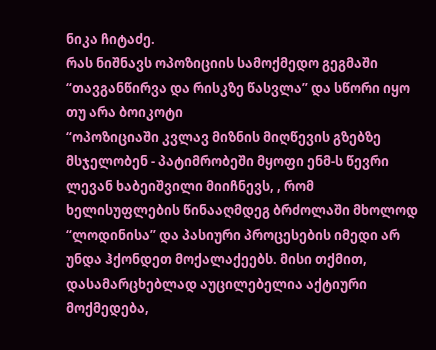ნიკა ჩიტაძე.
რას ნიშნავს ოპოზიციის სამოქმედო გეგმაში “თავგანწირვა და რისკზე წასვლა” და სწორი იყო თუ არა ბოიკოტი
“ოპოზიციაში კვლავ მიზნის მიღწევის გზებზე მსჯელობენ - პატიმრობეში მყოფი ენმ-ს წევრი ლევან ხაბეიშვილი მიიჩნევს, , რომ ხელისუფლების წინააღმდეგ ბრძოლაში მხოლოდ “ლოდინისა” და პასიური პროცესების იმედი არ უნდა ჰქონდეთ მოქალაქეებს. მისი თქმით, დასამარცხებლად აუცილებელია აქტიური მოქმედება,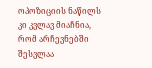ოპოზიციის ნაწილს კი კვლავ მიაჩნია, რომ არჩევნებში შესვლაა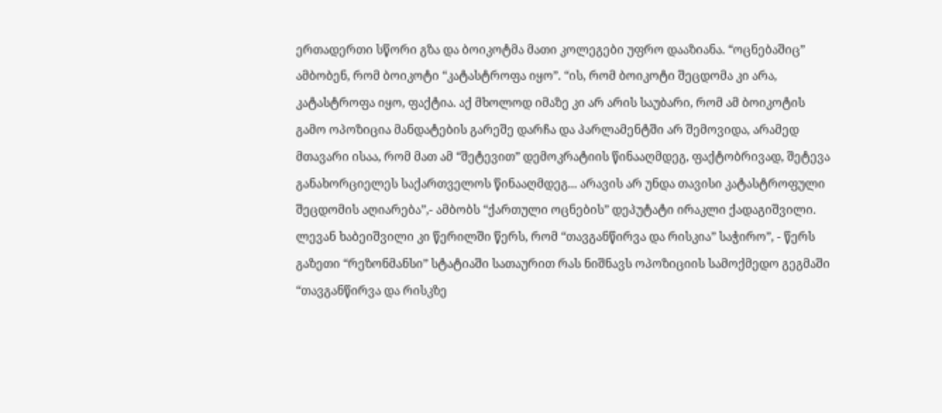ერთადერთი სწორი გზა და ბოიკოტმა მათი კოლეგები უფრო დააზიანა. “ოცნებაშიც” ამბობენ, რომ ბოიკოტი “კატასტროფა იყო”. “ის, რომ ბოიკოტი შეცდომა კი არა, კატასტროფა იყო, ფაქტია. აქ მხოლოდ იმაზე კი არ არის საუბარი, რომ ამ ბოიკოტის გამო ოპოზიცია მანდატების გარეშე დარჩა და პარლამენტში არ შემოვიდა, არამედ მთავარი ისაა, რომ მათ ამ “შეტევით” დემოკრატიის წინააღმდეგ, ფაქტობრივად, შეტევა განახორციელეს საქართველოს წინააღმდეგ... არავის არ უნდა თავისი კატასტროფული შეცდომის აღიარება”,- ამბობს “ქართული ოცნების” დეპუტატი ირაკლი ქადაგიშვილი. ლევან ხაბეიშვილი კი წერილში წერს, რომ “თავგანწირვა და რისკია” საჭირო”, - წერს გაზეთი “რეზონმანსი” სტატიაში სათაურით რას ნიშნავს ოპოზიციის სამოქმედო გეგმაში “თავგანწირვა და რისკზე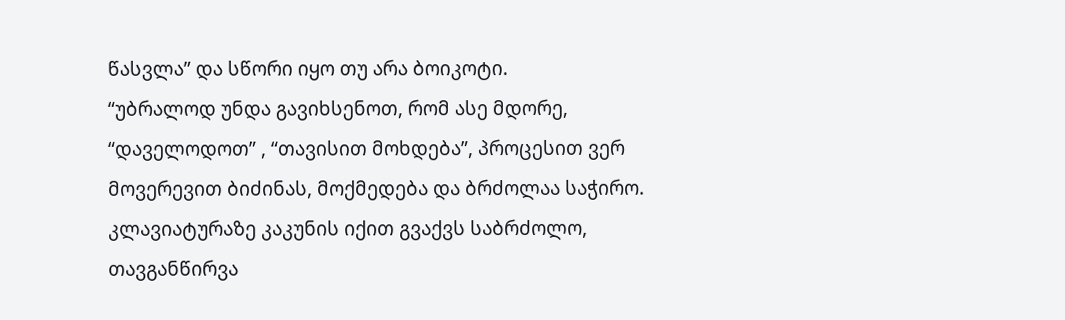წასვლა” და სწორი იყო თუ არა ბოიკოტი.
“უბრალოდ უნდა გავიხსენოთ, რომ ასე მდორე, “დაველოდოთ” , “თავისით მოხდება”, პროცესით ვერ მოვერევით ბიძინას, მოქმედება და ბრძოლაა საჭირო. კლავიატურაზე კაკუნის იქით გვაქვს საბრძოლო, თავგანწირვა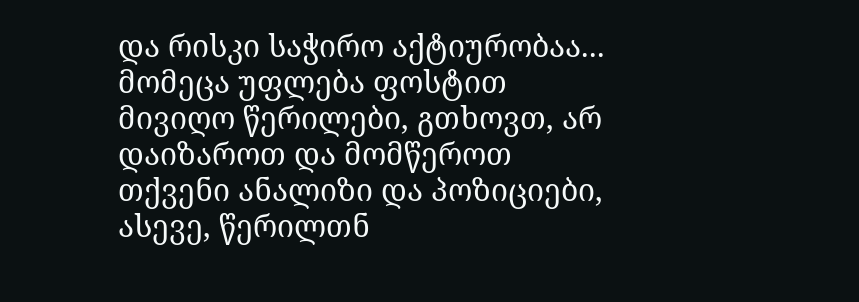და რისკი საჭირო აქტიურობაა... მომეცა უფლება ფოსტით მივიღო წერილები, გთხოვთ, არ დაიზაროთ და მომწეროთ თქვენი ანალიზი და პოზიციები, ასევე, წერილთნ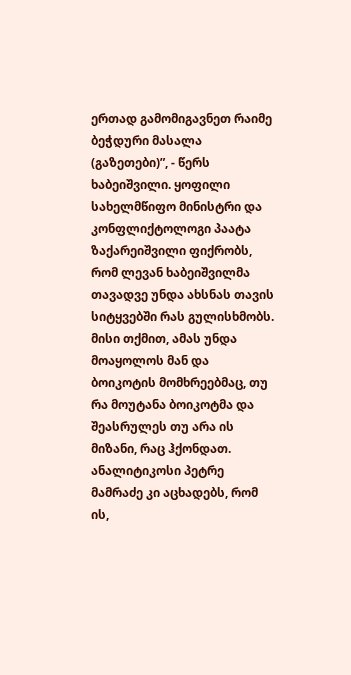ერთად გამომიგავნეთ რაიმე ბეჭდური მასალა (გაზეთები)”, - წერს ხაბეიშვილი. ყოფილი სახელმწიფო მინისტრი და კონფლიქტოლოგი პაატა ზაქარეიშვილი ფიქრობს, რომ ლევან ხაბეიშვილმა თავადვე უნდა ახსნას თავის სიტყვებში რას გულისხმობს. მისი თქმით, ამას უნდა მოაყოლოს მან და ბოიკოტის მომხრეებმაც, თუ რა მოუტანა ბოიკოტმა და შეასრულეს თუ არა ის მიზანი, რაც ჰქონდათ. ანალიტიკოსი პეტრე მამრაძე კი აცხადებს, რომ ის,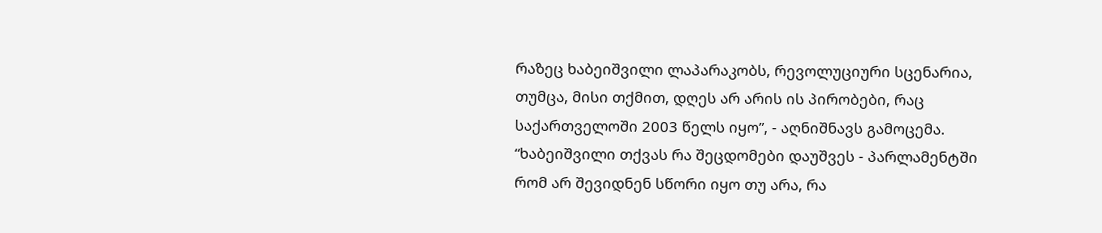რაზეც ხაბეიშვილი ლაპარაკობს, რევოლუციური სცენარია, თუმცა, მისი თქმით, დღეს არ არის ის პირობები, რაც საქართველოში 2003 წელს იყო”, - აღნიშნავს გამოცემა.
“ხაბეიშვილი თქვას რა შეცდომები დაუშვეს - პარლამენტში რომ არ შევიდნენ სწორი იყო თუ არა, რა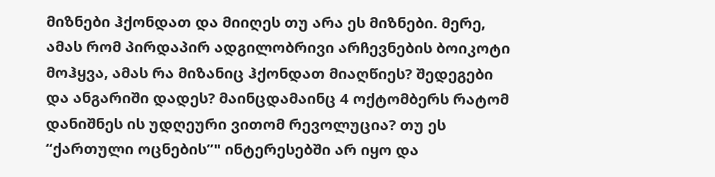მიზნები ჰქონდათ და მიიღეს თუ არა ეს მიზნები. მერე, ამას რომ პირდაპირ ადგილობრივი არჩევნების ბოიკოტი მოჰყვა, ამას რა მიზანიც ჰქონდათ მიაღწიეს? შედეგები და ანგარიში დადეს? მაინცდამაინც 4 ოქტომბერს რატომ დანიშნეს ის უდღეური ვითომ რევოლუცია? თუ ეს “ქართული ოცნების”" ინტერესებში არ იყო და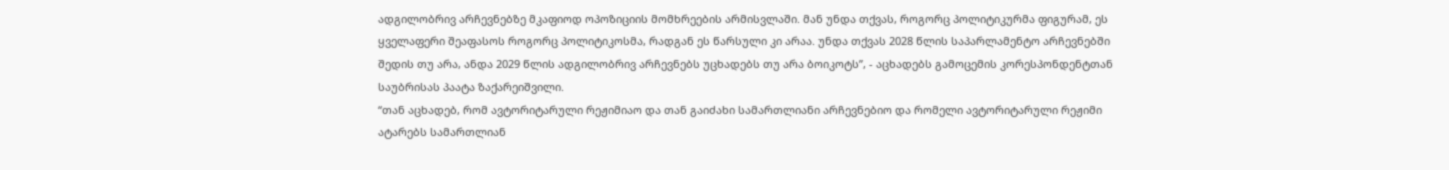ადგილობრივ არჩევნებზე მკაფიოდ ოპოზიციის მომხრეების არმისვლაში. მან უნდა თქვას, როგორც პოლიტიკურმა ფიგურამ, ეს ყველაფერი შეაფასოს როგორც პოლიტიკოსმა, რადგან ეს წარსული კი არაა. უნდა თქვას 2028 წლის საპარლამენტო არჩევნებში შედის თუ არა, ანდა 2029 წლის ადგილობრივ არჩევნებს უცხადებს თუ არა ბოიკოტს”, - აცხადებს გამოცემის კორესპონდენტთან საუბრისას პაატა ზაქარეიშვილი.
“თან აცხადებ, რომ ავტორიტარული რეჟიმიაო და თან გაიძახი სამართლიანი არჩევნებიო და რომელი ავტორიტარული რეჟიმი ატარებს სამართლიან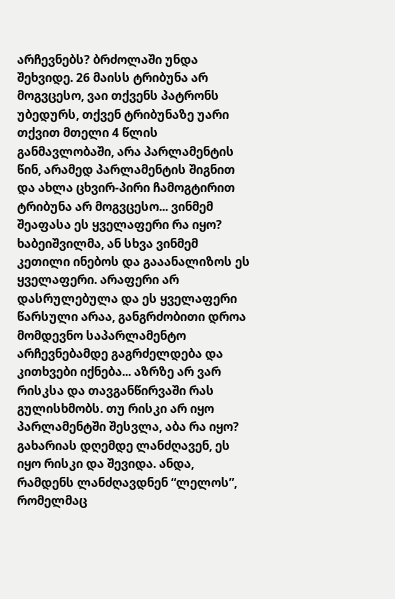არჩევნებს? ბრძოლაში უნდა შეხვიდე. 26 მაისს ტრიბუნა არ მოგვცესო, ვაი თქვენს პატრონს უბედურს, თქვენ ტრიბუნაზე უარი თქვით მთელი 4 წლის განმავლობაში, არა პარლამენტის წინ, არამედ პარლამენტის შიგნით და ახლა ცხვირ-პირი ჩამოგტირით ტრიბუნა არ მოგვცესო... ვინმემ შეაფასა ეს ყველაფერი რა იყო? ხაბეიშვილმა, ან სხვა ვინმემ კეთილი ინებოს და გააანალიზოს ეს ყველაფერი. არაფერი არ დასრულებულა და ეს ყველაფერი წარსული არაა, განგრძობითი დროა მომდევნო საპარლამენტო არჩევნებამდე გაგრძელდება და კითხვები იქნება... აზრზე არ ვარ რისკსა და თავგანწირვაში რას გულისხმობს. თუ რისკი არ იყო პარლამენტში შესვლა, აბა რა იყო? გახარიას დღემდე ლანძღავენ, ეს იყო რისკი და შევიდა. ანდა, რამდენს ლანძღავდნენ “ლელოს”, რომელმაც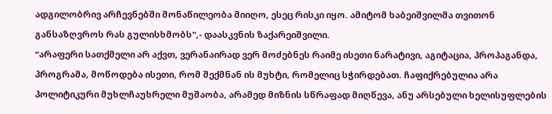ადგილობრივ არჩევნებში მონაწილეობა მიიღო, ესეც რისკი იყო. ამიტომ ხაბეიშვილმა თვითონ განსაზღვროს რას გულისხმობს",- დაასკვნის ზაქარეიშვილი.
“არაფერი სათქმელი არ აქვთ, ვერანაირად ვერ მოძებნეს რაიმე ისეთი ნარატივი, აგიტაცია, პროპაგანდა, პროგრამა, მოწოდება ისეთი, რომ შექმნან ის მუხტი, რომელიც სჭირდებათ. ჩაფიქრებულია არა პოლიტიკური მუხლჩაუხრელი მუშაობა, არამედ მიზნის სწრაფად მიღწევა, ანუ არსებული ხელისუფლების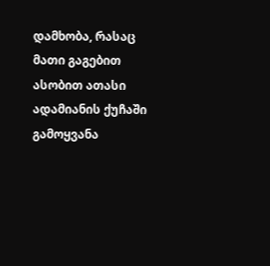დამხობა, რასაც მათი გაგებით ასობით ათასი ადამიანის ქუჩაში გამოყვანა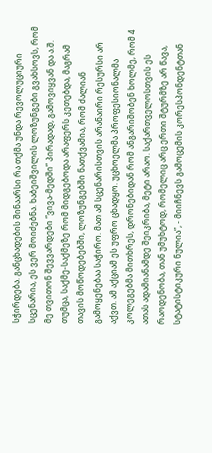სჭირდება. განცხადების შინაარსი რა თქმა უნდა რევოლუციური სცენარია, ეს ვერ მოიძებნა. ხაბეიშვილის ლოზუნგები გვახსოვს, რომ მე თვითონ შევვარდები “ვივა-მედში” პირადად, გამოვიყვან და ა.შ. თუმცა, საქმე-საქმეზე რომ მიდგებოდა არაფერს კეთებდა, მაგრამ თავის მოწოდებებში, ლოზუნგებში ნათქვამია, რომ ძალიან გამოყენებაა საჭირო. მათ ამ სცენარისთვის არანაირი რესურსი არ აქვთ. ამ აქციამ ეს უფრო ცხადყო. უცხოელმა პროფესიონალმა კოლეგებმა მითხრეს, დრონებიდან რომ ანგარიშობენ ხოლმე, რომ 4 ათას ადამიანამდე შეიკრიბა, მეტი არაო. საქართველოსთვის ეს რაოდენობა, თან უმუხტოდ, რომელიც არც ერთი შტურმზე არ წავა, სტატისტიკური ნულია”, - მიიჩნევს გამოცემის კორესპონდენტთან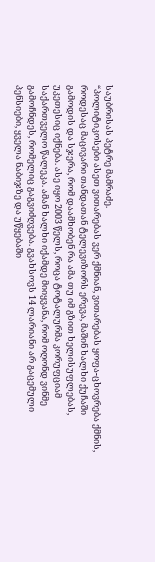საუბრისას პეტრე მამრაძე.
“პოლიტიკოსები ასეთ ვითარებას ვერ ქმნიან, ვითარებას ყოფა-ცხოვრება ქმნის, როდესაც მაცივარი თანდათან ტელევიზორს ერევა, მაშინ ხალხი ქუჩაში გამოდის და სჯერა, რომ დაამხობენ რა ამა თუ იმ გზით ხელისუფლებას, უკეთესიც იქნება. ასე იყო 2003 წელს, როცა ტოტალურმა კორუფციამ საქართველო წალეკა. ამან ხალხი იქამდე მიიყვანა, რომ ოღონდ ვინმე გამოჩნდეს, რომელიც გაგვიძღვება. გვახსოვს 14 ლარიანი არ გაცემული პენსიები, ყველა ნაბიჯზე და უწყებაში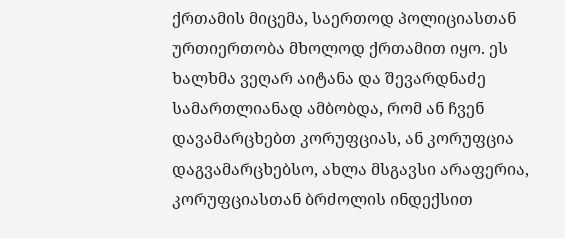ქრთამის მიცემა, საერთოდ პოლიციასთან ურთიერთობა მხოლოდ ქრთამით იყო. ეს ხალხმა ვეღარ აიტანა და შევარდნაძე სამართლიანად ამბობდა, რომ ან ჩვენ დავამარცხებთ კორუფციას, ან კორუფცია დაგვამარცხებსო, ახლა მსგავსი არაფერია, კორუფციასთან ბრძოლის ინდექსით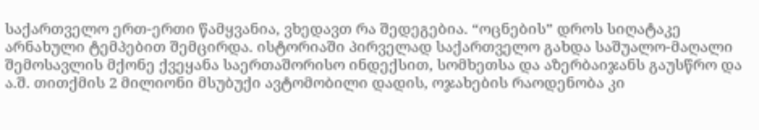საქართველო ერთ-ერთი წამყვანია, ვხედავთ რა შედეგებია. “ოცნების” დროს სიღატაკე არნახული ტემპებით შემცირდა. ისტორიაში პირველად საქართველო გახდა საშუალო-მაღალი შემოსავლის მქონე ქვეყანა საერთაშორისო ინდექსით, სომხეთსა და აზერბაიჯანს გაუსწრო და ა.შ. თითქმის 2 მილიონი მსუბუქი ავტომობილი დადის, ოჯახების რაოდენობა კი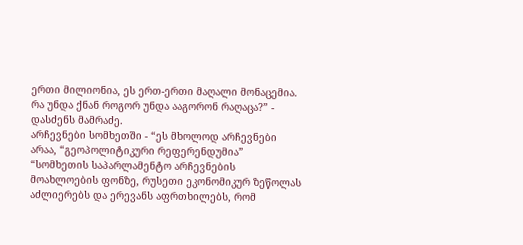ერთი მილიონია, ეს ერთ-ერთი მაღალი მონაცემია. რა უნდა ქნან როგორ უნდა ააგორონ რაღაცა?” - დასძენს მამრაძე.
არჩევნები სომხეთში - “ეს მხოლოდ არჩევნები არაა, “გეოპოლიტიკური რეფერენდუმია”
“სომხეთის საპარლამენტო არჩევნების მოახლოების ფონზე, რუსეთი ეკონომიკურ ზეწოლას აძლიერებს და ერევანს აფრთხილებს, რომ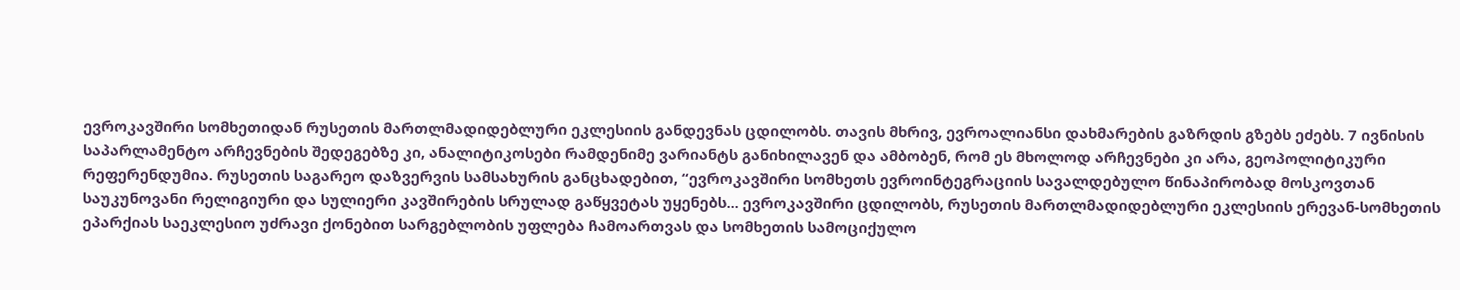ევროკავშირი სომხეთიდან რუსეთის მართლმადიდებლური ეკლესიის განდევნას ცდილობს. თავის მხრივ, ევროალიანსი დახმარების გაზრდის გზებს ეძებს. 7 ივნისის საპარლამენტო არჩევნების შედეგებზე კი, ანალიტიკოსები რამდენიმე ვარიანტს განიხილავენ და ამბობენ, რომ ეს მხოლოდ არჩევნები კი არა, გეოპოლიტიკური რეფერენდუმია. რუსეთის საგარეო დაზვერვის სამსახურის განცხადებით, “ევროკავშირი სომხეთს ევროინტეგრაციის სავალდებულო წინაპირობად მოსკოვთან საუკუნოვანი რელიგიური და სულიერი კავშირების სრულად გაწყვეტას უყენებს... ევროკავშირი ცდილობს, რუსეთის მართლმადიდებლური ეკლესიის ერევან-სომხეთის ეპარქიას საეკლესიო უძრავი ქონებით სარგებლობის უფლება ჩამოართვას და სომხეთის სამოციქულო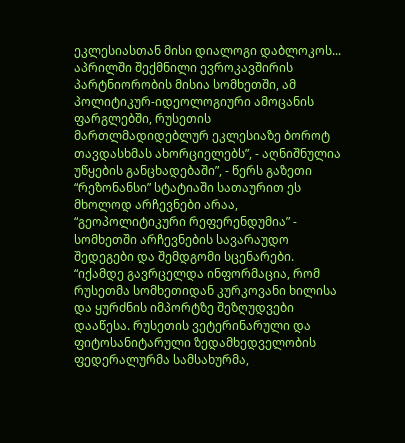ეკლესიასთან მისი დიალოგი დაბლოკოს... აპრილში შექმნილი ევროკავშირის პარტნიორობის მისია სომხეთში, ამ პოლიტიკურ-იდეოლოგიური ამოცანის ფარგლებში, რუსეთის მართლმადიდებლურ ეკლესიაზე ბოროტ თავდასხმას ახორციელებს”, - აღნიშნულია უწყების განცხადებაში”, - წერს გაზეთი “რეზონანსი” სტატიაში სათაურით ეს მხოლოდ არჩევნები არაა, “გეოპოლიტიკური რეფერენდუმია” - სომხეთში არჩევნების სავარაუდო შედეგები და შემდგომი სცენარები.
“იქამდე გავრცელდა ინფორმაცია, რომ რუსეთმა სომხეთიდან კურკოვანი ხილისა და ყურძნის იმპორტზე შეზღუდვები დააწესა. რუსეთის ვეტერინარული და ფიტოსანიტარული ზედამხედველობის ფედერალურმა სამსახურმა,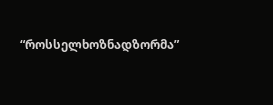“როსსელხოზნადზორმა”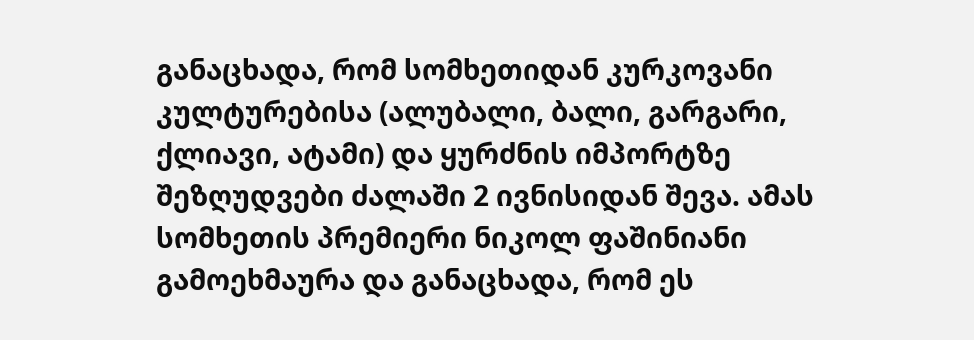განაცხადა, რომ სომხეთიდან კურკოვანი კულტურებისა (ალუბალი, ბალი, გარგარი, ქლიავი, ატამი) და ყურძნის იმპორტზე შეზღუდვები ძალაში 2 ივნისიდან შევა. ამას სომხეთის პრემიერი ნიკოლ ფაშინიანი გამოეხმაურა და განაცხადა, რომ ეს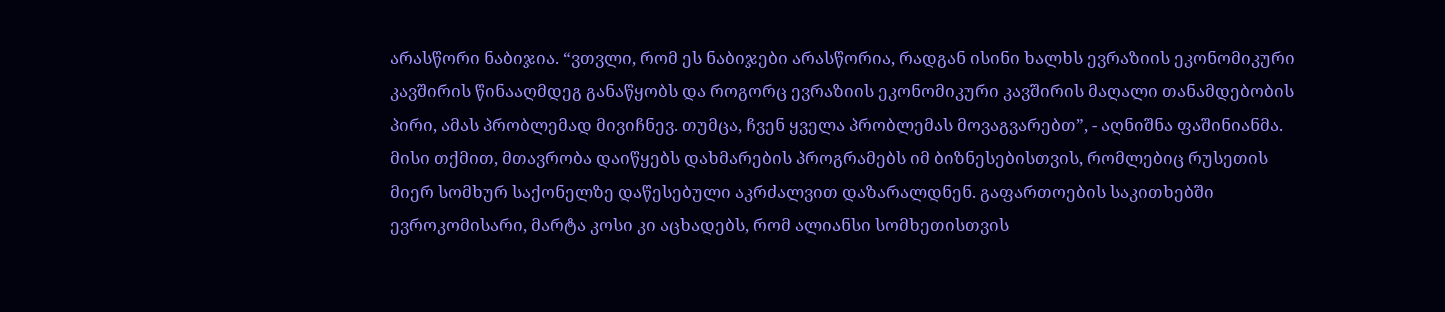არასწორი ნაბიჯია. “ვთვლი, რომ ეს ნაბიჯები არასწორია, რადგან ისინი ხალხს ევრაზიის ეკონომიკური კავშირის წინააღმდეგ განაწყობს და როგორც ევრაზიის ეკონომიკური კავშირის მაღალი თანამდებობის პირი, ამას პრობლემად მივიჩნევ. თუმცა, ჩვენ ყველა პრობლემას მოვაგვარებთ”, - აღნიშნა ფაშინიანმა. მისი თქმით, მთავრობა დაიწყებს დახმარების პროგრამებს იმ ბიზნესებისთვის, რომლებიც რუსეთის მიერ სომხურ საქონელზე დაწესებული აკრძალვით დაზარალდნენ. გაფართოების საკითხებში ევროკომისარი, მარტა კოსი კი აცხადებს, რომ ალიანსი სომხეთისთვის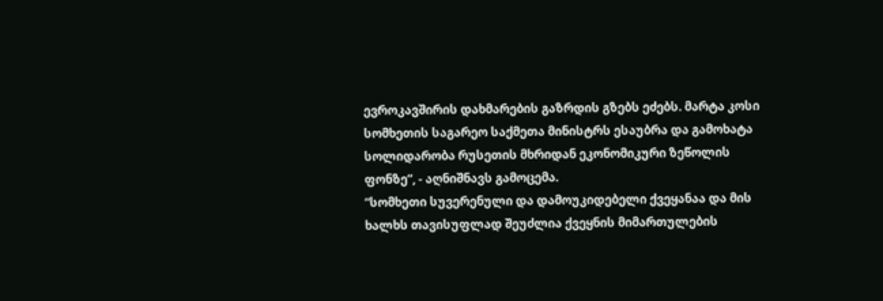ევროკავშირის დახმარების გაზრდის გზებს ეძებს. მარტა კოსი სომხეთის საგარეო საქმეთა მინისტრს ესაუბრა და გამოხატა სოლიდარობა რუსეთის მხრიდან ეკონომიკური ზეწოლის ფონზე”, - აღნიშნავს გამოცემა.
“სომხეთი სუვერენული და დამოუკიდებელი ქვეყანაა და მის ხალხს თავისუფლად შეუძლია ქვეყნის მიმართულების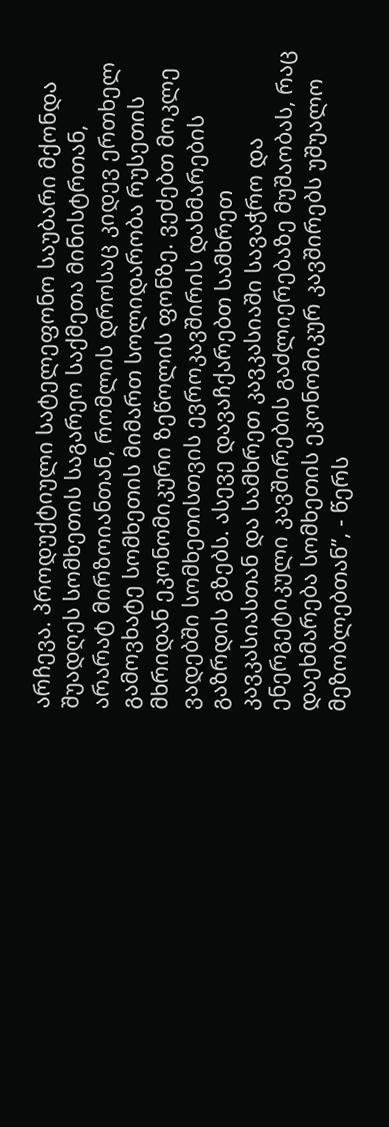არჩევა. პროდუქტიული სატელეფონო საუბარი მქონდა შუადღეს სომხეთის საგარეო საქმეთა მინისტრთან, არარატ მირზოიანთან, რომლის დროსაც კიდევ ერთხელ გამოვხატე სომხეთის მიმართ სოლიდარობა რუსეთის მხრიდან ეკონომიკური ზეწოლის ფონზე. ვეძებთ მოკლე ვადებში სომხეთისთვის ევროკავშირის დახმარების გაზრდის გზებს. ასევე დავაჩქარებთ სამხრეთ კავკასიასთან და სამხრეთ კავკასიაში სავაჭრო და ენერგეტიკული კავშირების გაძლიერებაზე მუშაობას, რაც დაეხმარება სომხეთის ეკონომიკურ კავშირებს უშუალო მეზობლებთან”, - წერს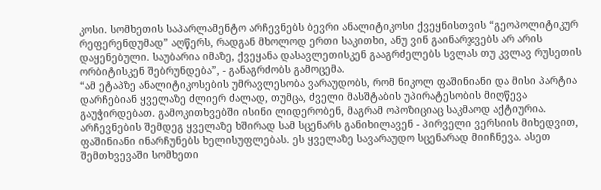კოსი. სომხეთის საპარლამენტო არჩევნებს ბევრი ანალიტიკოსი ქვეყნისთვის “გეოპოლიტიკურ რეფერენდუმად” აღწერს, რადგან მხოლოდ ერთი საკითხი, ანუ ვინ გაინარჯვებს არ არის დაყენებული. საუბარია იმაზე, ქვეყანა დასავლეთისკენ გააგრძელებს სვლას თუ კვლავ რუსეთის ორბიტისკენ შებრუნდება”, - განაგრძობს გამოცემა.
“ამ ეტაპზე ანალიტიკოსების უმრავლესობა ვარაუდობს, რომ ნიკოლ ფაშინიანი და მისი პარტია დარჩებიან ყველაზე ძლიერ ძალად, თუმცა, ძველი მასშტაბის უპირატესობის მიღწევა გაუჭირდებათ. გამოკითხვებში ისინი ლიდერობენ, მაგრამ ოპოზიციაც საკმაოდ აქტიურია. არჩევნების შემდეგ ყველაზე ხშირად სამ სცენარს განიხილავენ - პირველი ვერსიის მიხედვით, ფაშინიანი ინარჩუნებს ხელისუფლებას. ეს ყველაზე სავარაუდო სცენარად მიიჩნევა. ასეთ შემთხვევაში სომხეთი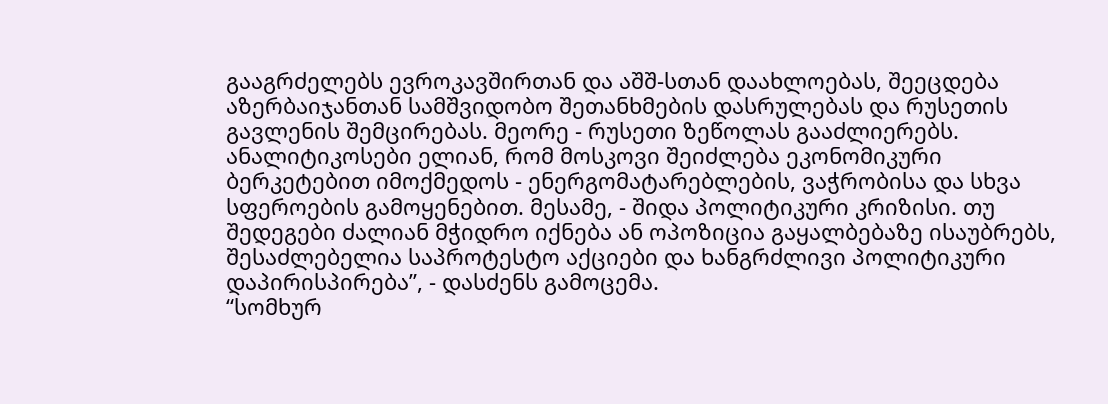გააგრძელებს ევროკავშირთან და აშშ-სთან დაახლოებას, შეეცდება აზერბაიჯანთან სამშვიდობო შეთანხმების დასრულებას და რუსეთის გავლენის შემცირებას. მეორე - რუსეთი ზეწოლას გააძლიერებს. ანალიტიკოსები ელიან, რომ მოსკოვი შეიძლება ეკონომიკური ბერკეტებით იმოქმედოს - ენერგომატარებლების, ვაჭრობისა და სხვა სფეროების გამოყენებით. მესამე, - შიდა პოლიტიკური კრიზისი. თუ შედეგები ძალიან მჭიდრო იქნება ან ოპოზიცია გაყალბებაზე ისაუბრებს, შესაძლებელია საპროტესტო აქციები და ხანგრძლივი პოლიტიკური დაპირისპირება”, - დასძენს გამოცემა.
“სომხურ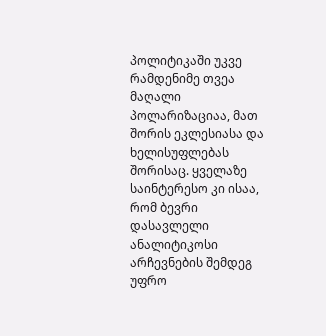პოლიტიკაში უკვე რამდენიმე თვეა მაღალი პოლარიზაციაა, მათ შორის ეკლესიასა და ხელისუფლებას შორისაც. ყველაზე საინტერესო კი ისაა, რომ ბევრი დასავლელი ანალიტიკოსი არჩევნების შემდეგ უფრო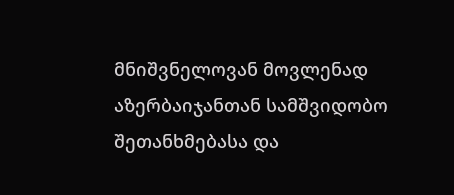მნიშვნელოვან მოვლენად აზერბაიჯანთან სამშვიდობო შეთანხმებასა და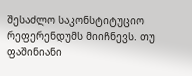შესაძლო საკონსტიტუციო რეფერენდუმს მიიჩნევს. თუ ფაშინიანი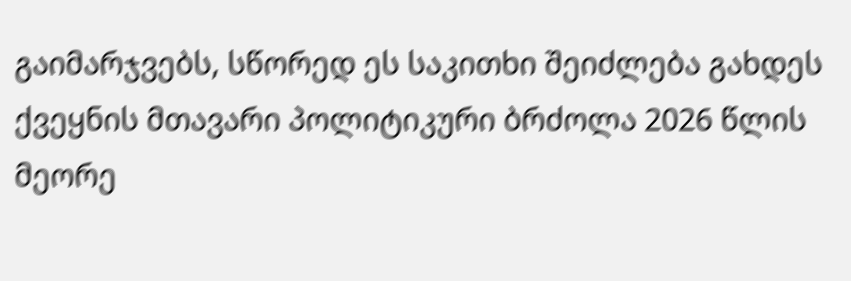გაიმარჯვებს, სწორედ ეს საკითხი შეიძლება გახდეს ქვეყნის მთავარი პოლიტიკური ბრძოლა 2026 წლის მეორე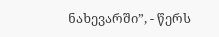ნახევარში”, - წერს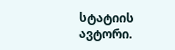სტატიის ავტორი.